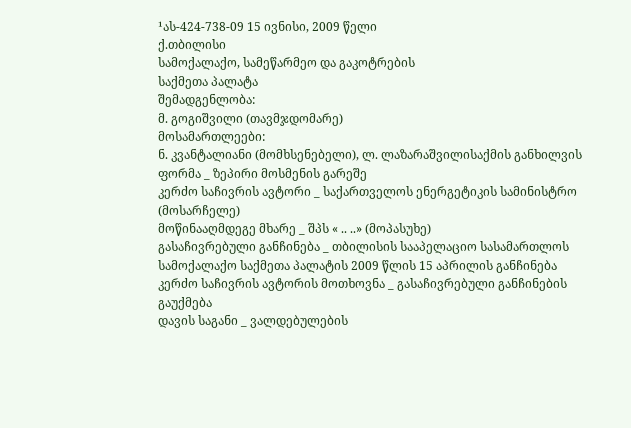¹ას-424-738-09 15 ივნისი, 2009 წელი
ქ.თბილისი
სამოქალაქო, სამეწარმეო და გაკოტრების
საქმეთა პალატა
შემადგენლობა:
მ. გოგიშვილი (თავმჯდომარე)
მოსამართლეები:
ნ. კვანტალიანი (მომხსენებელი), ლ. ლაზარაშვილისაქმის განხილვის ფორმა _ ზეპირი მოსმენის გარეშე
კერძო საჩივრის ავტორი _ საქართველოს ენერგეტიკის სამინისტრო (მოსარჩელე)
მოწინააღმდეგე მხარე _ შპს « .. ..» (მოპასუხე)
გასაჩივრებული განჩინება _ თბილისის სააპელაციო სასამართლოს სამოქალაქო საქმეთა პალატის 2009 წლის 15 აპრილის განჩინება
კერძო საჩივრის ავტორის მოთხოვნა _ გასაჩივრებული განჩინების გაუქმება
დავის საგანი _ ვალდებულების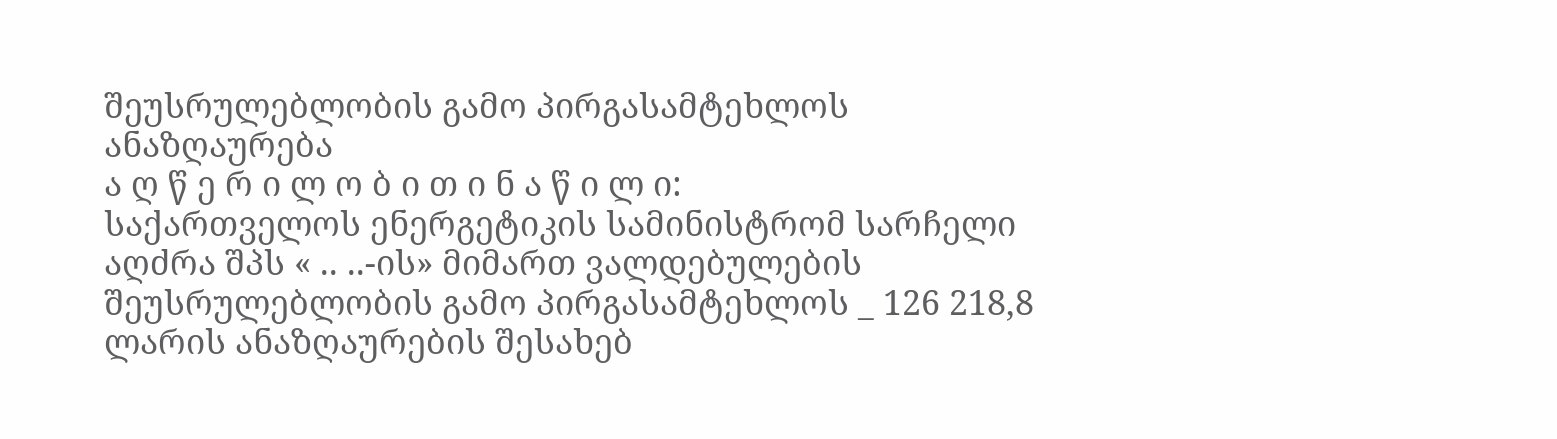შეუსრულებლობის გამო პირგასამტეხლოს ანაზღაურება
ა ღ წ ე რ ი ლ ო ბ ი თ ი ნ ა წ ი ლ ი:
საქართველოს ენერგეტიკის სამინისტრომ სარჩელი აღძრა შპს « .. ..-ის» მიმართ ვალდებულების შეუსრულებლობის გამო პირგასამტეხლოს _ 126 218,8 ლარის ანაზღაურების შესახებ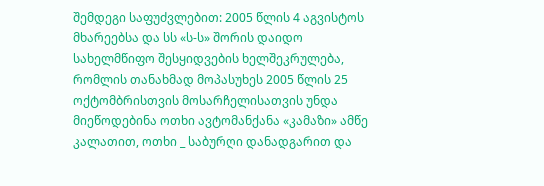შემდეგი საფუძვლებით: 2005 წლის 4 აგვისტოს მხარეებსა და სს «ს-ს» შორის დაიდო სახელმწიფო შესყიდვების ხელშეკრულება, რომლის თანახმად მოპასუხეს 2005 წლის 25 ოქტომბრისთვის მოსარჩელისათვის უნდა მიეწოდებინა ოთხი ავტომანქანა «კამაზი» ამწე კალათით, ოთხი _ საბურღი დანადგარით და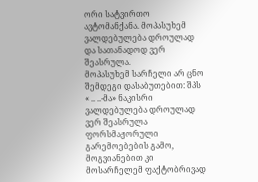ორი სატვირთო ავტომანქანა. მოპასუხემ ვალდებულება დროულად და სათანადოდ ვერ შეასრულა.
მოპასუხემ სარჩელი არ ცნო შემდეგი დასაბუთებით: შპს « .. ..-მა» ნაკისრი ვალდებულება დროულად ვერ შეასრულა ფორსმაჟორული გარემოებების გამო, მოგვიანებით კი მოსარჩელემ ფაქტობრივად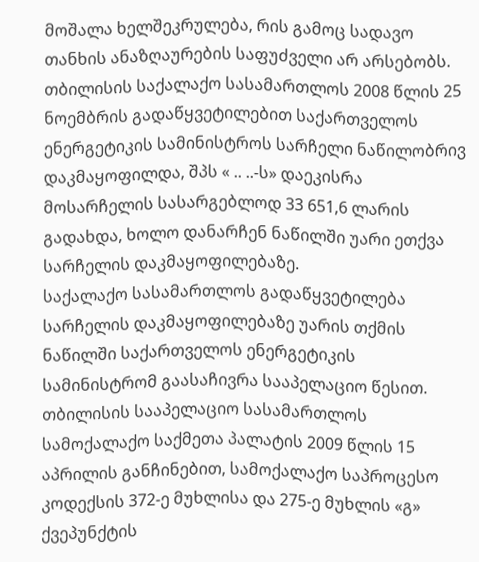მოშალა ხელშეკრულება, რის გამოც სადავო თანხის ანაზღაურების საფუძველი არ არსებობს.
თბილისის საქალაქო სასამართლოს 2008 წლის 25 ნოემბრის გადაწყვეტილებით საქართველოს ენერგეტიკის სამინისტროს სარჩელი ნაწილობრივ დაკმაყოფილდა, შპს « .. ..-ს» დაეკისრა მოსარჩელის სასარგებლოდ 33 651,6 ლარის გადახდა, ხოლო დანარჩენ ნაწილში უარი ეთქვა სარჩელის დაკმაყოფილებაზე.
საქალაქო სასამართლოს გადაწყვეტილება სარჩელის დაკმაყოფილებაზე უარის თქმის ნაწილში საქართველოს ენერგეტიკის სამინისტრომ გაასაჩივრა სააპელაციო წესით.
თბილისის სააპელაციო სასამართლოს სამოქალაქო საქმეთა პალატის 2009 წლის 15 აპრილის განჩინებით, სამოქალაქო საპროცესო კოდექსის 372-ე მუხლისა და 275-ე მუხლის «გ» ქვეპუნქტის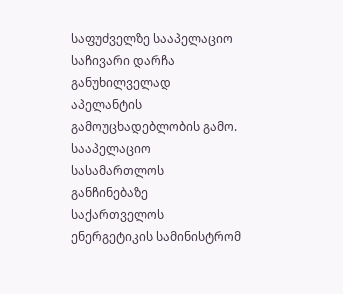საფუძველზე სააპელაციო საჩივარი დარჩა განუხილველად აპელანტის გამოუცხადებლობის გამო.
სააპელაციო სასამართლოს განჩინებაზე საქართველოს ენერგეტიკის სამინისტრომ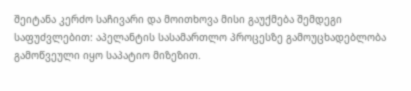შეიტანა კერძო საჩივარი და მოითხოვა მისი გაუქმება შემდეგი საფუძვლებით: აპელანტის სასამართლო პროცესზე გამოუცხადებლობა გამოწვეული იყო საპატიო მიზეზით.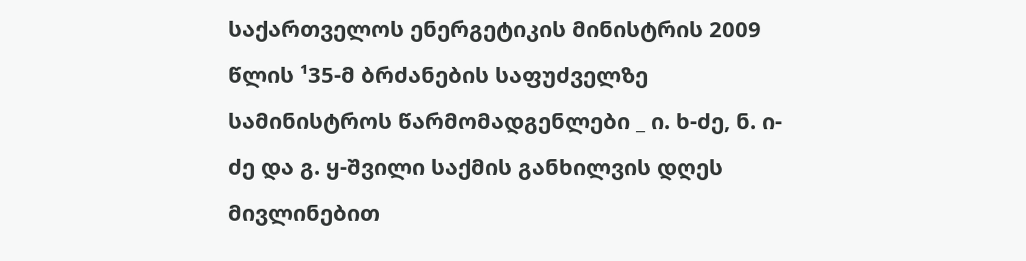საქართველოს ენერგეტიკის მინისტრის 2009 წლის ¹35-მ ბრძანების საფუძველზე სამინისტროს წარმომადგენლები _ ი. ხ-ძე, ნ. ი-ძე და გ. ყ-შვილი საქმის განხილვის დღეს მივლინებით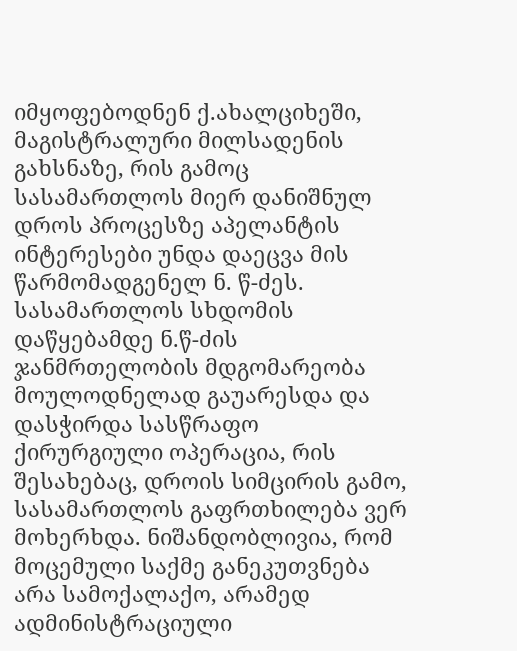იმყოფებოდნენ ქ.ახალციხეში, მაგისტრალური მილსადენის გახსნაზე, რის გამოც სასამართლოს მიერ დანიშნულ დროს პროცესზე აპელანტის ინტერესები უნდა დაეცვა მის წარმომადგენელ ნ. წ-ძეს. სასამართლოს სხდომის დაწყებამდე ნ.წ-ძის ჯანმრთელობის მდგომარეობა მოულოდნელად გაუარესდა და დასჭირდა სასწრაფო ქირურგიული ოპერაცია, რის შესახებაც, დროის სიმცირის გამო, სასამართლოს გაფრთხილება ვერ მოხერხდა. ნიშანდობლივია, რომ მოცემული საქმე განეკუთვნება არა სამოქალაქო, არამედ ადმინისტრაციული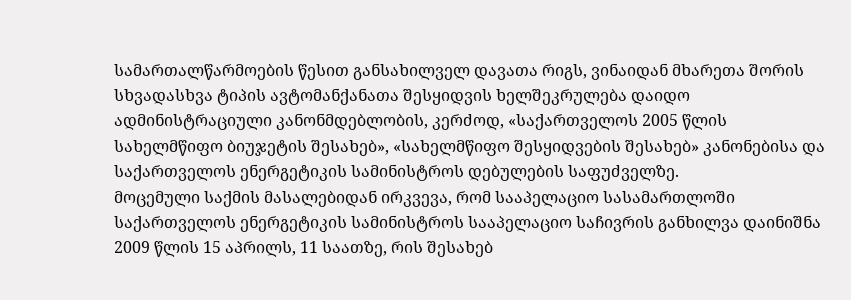სამართალწარმოების წესით განსახილველ დავათა რიგს, ვინაიდან მხარეთა შორის სხვადასხვა ტიპის ავტომანქანათა შესყიდვის ხელშეკრულება დაიდო ადმინისტრაციული კანონმდებლობის, კერძოდ, «საქართველოს 2005 წლის სახელმწიფო ბიუჯეტის შესახებ», «სახელმწიფო შესყიდვების შესახებ» კანონებისა და საქართველოს ენერგეტიკის სამინისტროს დებულების საფუძველზე.
მოცემული საქმის მასალებიდან ირკვევა, რომ სააპელაციო სასამართლოში საქართველოს ენერგეტიკის სამინისტროს სააპელაციო საჩივრის განხილვა დაინიშნა 2009 წლის 15 აპრილს, 11 საათზე, რის შესახებ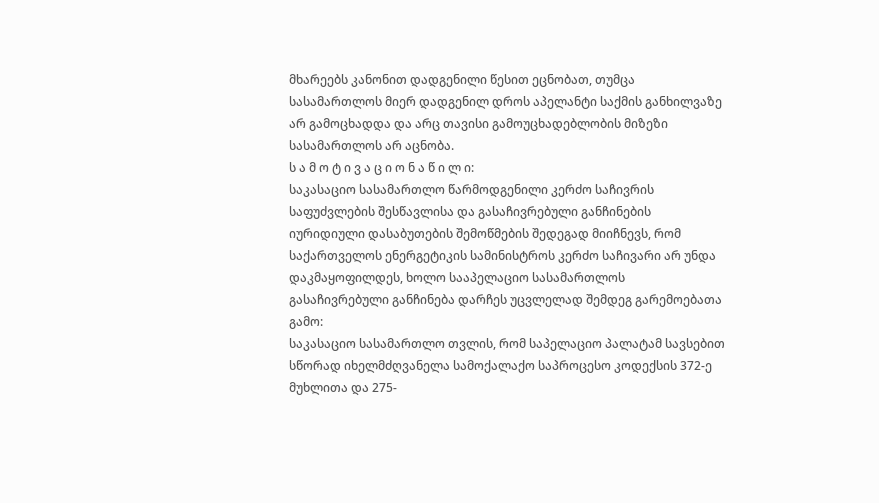მხარეებს კანონით დადგენილი წესით ეცნობათ, თუმცა სასამართლოს მიერ დადგენილ დროს აპელანტი საქმის განხილვაზე არ გამოცხადდა და არც თავისი გამოუცხადებლობის მიზეზი სასამართლოს არ აცნობა.
ს ა მ ო ტ ი ვ ა ც ი ო ნ ა წ ი ლ ი:
საკასაციო სასამართლო წარმოდგენილი კერძო საჩივრის საფუძვლების შესწავლისა და გასაჩივრებული განჩინების იურიდიული დასაბუთების შემოწმების შედეგად მიიჩნევს, რომ საქართველოს ენერგეტიკის სამინისტროს კერძო საჩივარი არ უნდა დაკმაყოფილდეს, ხოლო სააპელაციო სასამართლოს გასაჩივრებული განჩინება დარჩეს უცვლელად შემდეგ გარემოებათა გამო:
საკასაციო სასამართლო თვლის, რომ საპელაციო პალატამ სავსებით სწორად იხელმძღვანელა სამოქალაქო საპროცესო კოდექსის 372-ე მუხლითა და 275-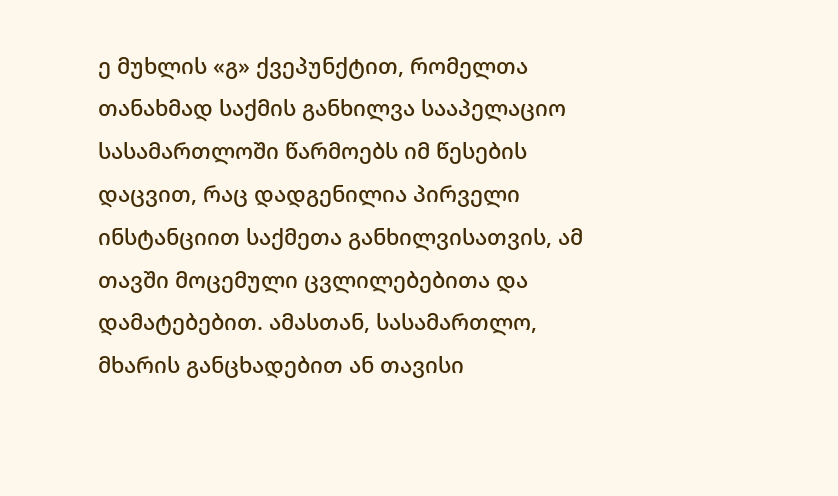ე მუხლის «გ» ქვეპუნქტით, რომელთა თანახმად საქმის განხილვა სააპელაციო სასამართლოში წარმოებს იმ წესების დაცვით, რაც დადგენილია პირველი ინსტანციით საქმეთა განხილვისათვის, ამ თავში მოცემული ცვლილებებითა და დამატებებით. ამასთან, სასამართლო, მხარის განცხადებით ან თავისი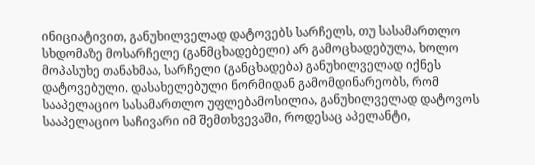ინიციატივით, განუხილველად დატოვებს სარჩელს, თუ სასამართლო სხდომაზე მოსარჩელე (განმცხადებელი) არ გამოცხადებულა, ხოლო მოპასუხე თანახმაა, სარჩელი (განცხადება) განუხილველად იქნეს დატოვებული. დასახელებული ნორმიდან გამომდინარეობს, რომ სააპელაციო სასამართლო უფლებამოსილია, განუხილველად დატოვოს სააპელაციო საჩივარი იმ შემთხვევაში, როდესაც აპელანტი,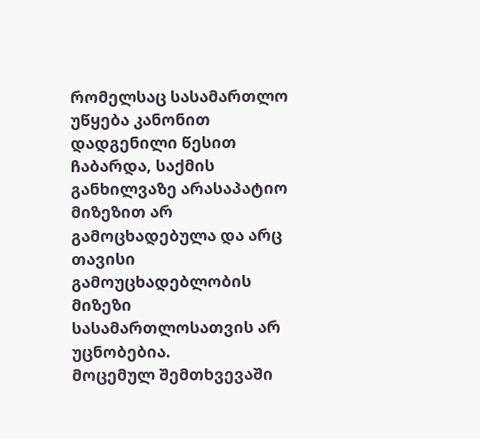რომელსაც სასამართლო უწყება კანონით დადგენილი წესით ჩაბარდა, საქმის განხილვაზე არასაპატიო მიზეზით არ გამოცხადებულა და არც თავისი გამოუცხადებლობის მიზეზი სასამართლოსათვის არ უცნობებია.
მოცემულ შემთხვევაში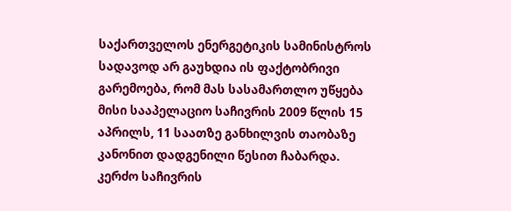საქართველოს ენერგეტიკის სამინისტროს სადავოდ არ გაუხდია ის ფაქტობრივი გარემოება, რომ მას სასამართლო უწყება მისი სააპელაციო საჩივრის 2009 წლის 15 აპრილს, 11 საათზე განხილვის თაობაზე კანონით დადგენილი წესით ჩაბარდა.
კერძო საჩივრის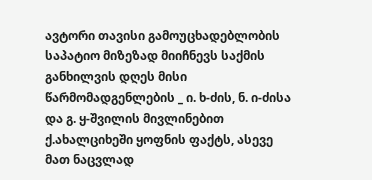ავტორი თავისი გამოუცხადებლობის საპატიო მიზეზად მიიჩნევს საქმის განხილვის დღეს მისი წარმომადგენლების _ ი. ხ-ძის, ნ. ი-ძისა და გ. ყ-შვილის მივლინებით ქ.ახალციხეში ყოფნის ფაქტს, ასევე მათ ნაცვლად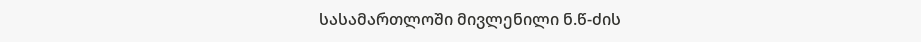სასამართლოში მივლენილი ნ.წ-ძის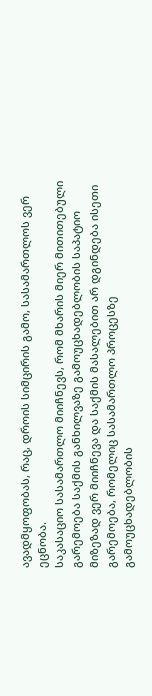ავადმყოფობას, რაც, დროის სიმცირის გამო, სასამართლოს ვერ ეცნობა.
საკასაციო სასამართლო მიიჩნევს, რომ მხარის მიერ მითითებული გარემოება საქმის განხილვაზე გამოუცხადებლობის საპატიო მიზეზად ვერ მიიჩნევა და საქმის მასალებით არ დგინდება ისეთი გარემოება, რომელიც სასამართლო პროცესზე გამოუცხადებლობის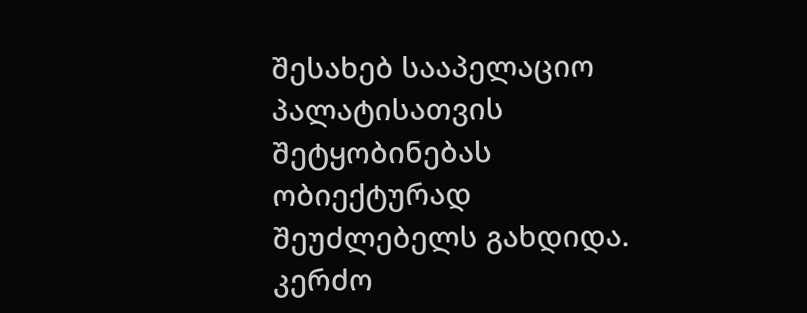შესახებ სააპელაციო პალატისათვის შეტყობინებას ობიექტურად შეუძლებელს გახდიდა. კერძო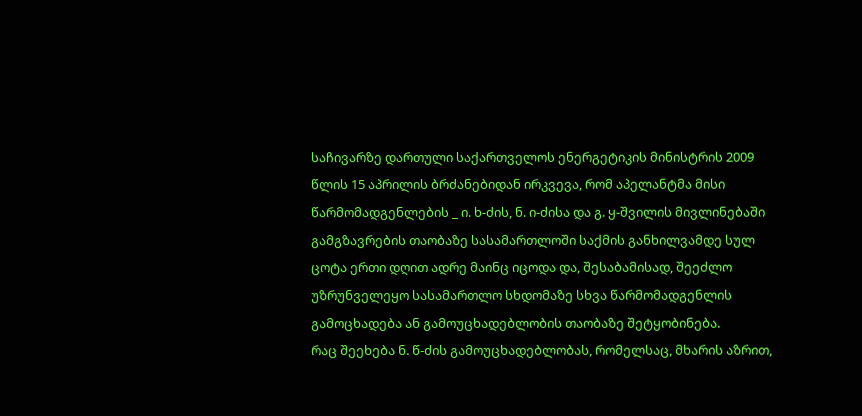საჩივარზე დართული საქართველოს ენერგეტიკის მინისტრის 2009 წლის 15 აპრილის ბრძანებიდან ირკვევა, რომ აპელანტმა მისი წარმომადგენლების _ ი. ხ-ძის, ნ. ი-ძისა და გ. ყ-შვილის მივლინებაში გამგზავრების თაობაზე სასამართლოში საქმის განხილვამდე სულ ცოტა ერთი დღით ადრე მაინც იცოდა და, შესაბამისად, შეეძლო უზრუნველეყო სასამართლო სხდომაზე სხვა წარმომადგენლის გამოცხადება ან გამოუცხადებლობის თაობაზე შეტყობინება.
რაც შეეხება ნ. წ-ძის გამოუცხადებლობას, რომელსაც, მხარის აზრით,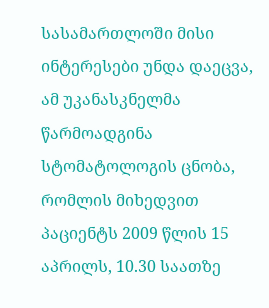სასამართლოში მისი ინტერესები უნდა დაეცვა, ამ უკანასკნელმა წარმოადგინა სტომატოლოგის ცნობა, რომლის მიხედვით პაციენტს 2009 წლის 15 აპრილს, 10.30 საათზე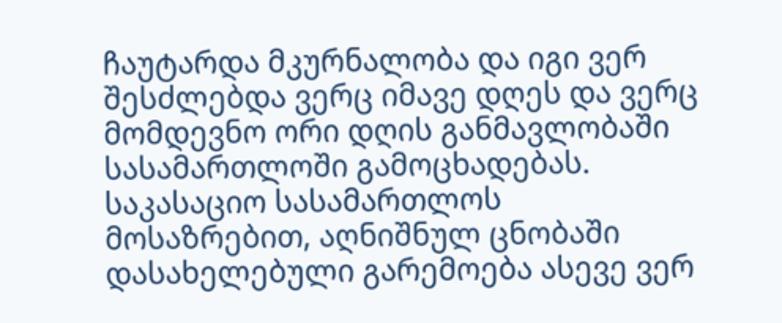ჩაუტარდა მკურნალობა და იგი ვერ შესძლებდა ვერც იმავე დღეს და ვერც მომდევნო ორი დღის განმავლობაში სასამართლოში გამოცხადებას.
საკასაციო სასამართლოს მოსაზრებით, აღნიშნულ ცნობაში დასახელებული გარემოება ასევე ვერ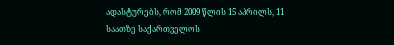ადასტურებს, რომ 2009 წლის 15 აპრილს, 11 საათზე საქართველოს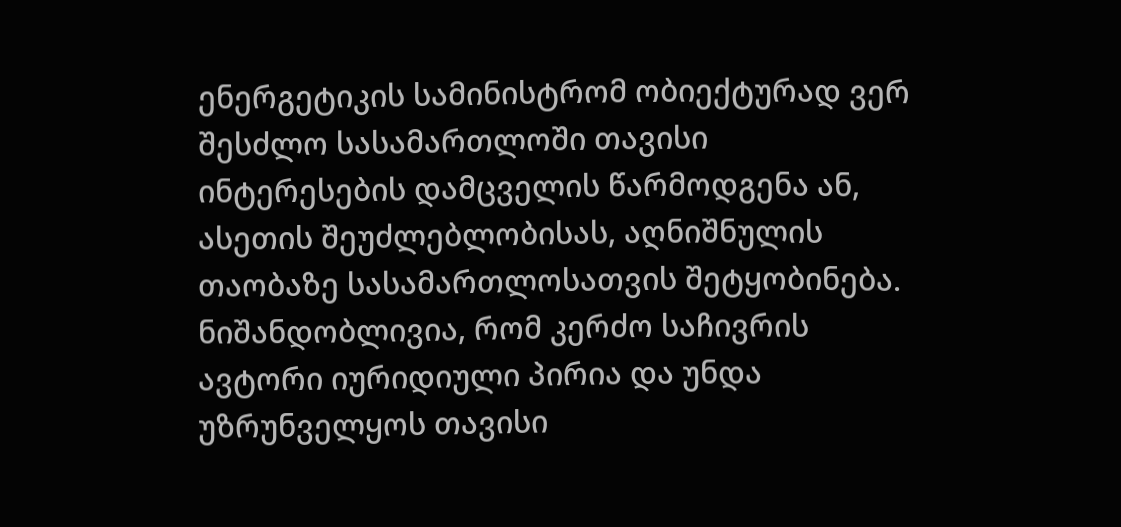ენერგეტიკის სამინისტრომ ობიექტურად ვერ შესძლო სასამართლოში თავისი ინტერესების დამცველის წარმოდგენა ან, ასეთის შეუძლებლობისას, აღნიშნულის თაობაზე სასამართლოსათვის შეტყობინება. ნიშანდობლივია, რომ კერძო საჩივრის ავტორი იურიდიული პირია და უნდა უზრუნველყოს თავისი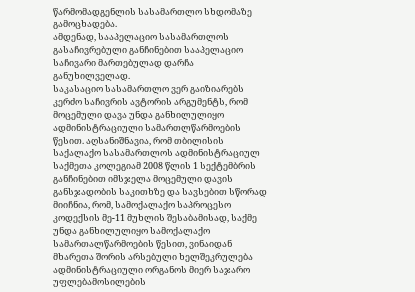წარმომადგენლის სასამართლო სხდომაზე გამოცხადება.
ამდენად, სააპელაციო სასამართლოს გასაჩივრებული განჩინებით სააპელაციო საჩივარი მართებულად დარჩა განუხილველად.
საკასაციო სასამართლო ვერ გაიზიარებს კერძო საჩივრის ავტორის არგუმენტს, რომ მოცემული დავა უნდა განხილულიყო ადმინისტრაციული სამართლწარმოების წესით. აღსანიშნავია, რომ თბილისის საქალაქო სასამართლოს ადმინისტრაციულ საქმეთა კოლეგიამ 2008 წლის 1 სექტემბრის განჩინებით იმსჯელა მოცემული დავის განსჯადობის საკითხზე და სავსებით სწორად მიიჩნია, რომ, სამოქალაქო საპროცესო კოდექსის მე-11 მუხლის შესაბამისად, საქმე უნდა განხილულიყო სამოქალაქო სამართალწარმოების წესით, ვინაიდან მხარეთა შორის არსებული ხელშეკრულება ადმინისტრაციული ორგანოს მიერ საჯარო უფლებამოსილების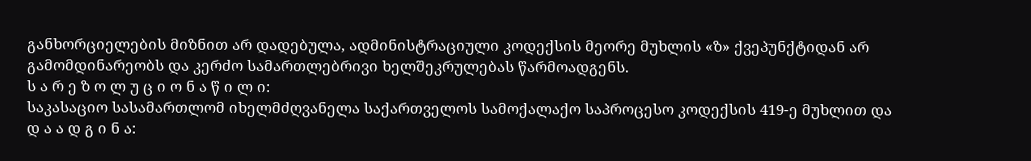განხორციელების მიზნით არ დადებულა, ადმინისტრაციული კოდექსის მეორე მუხლის «ზ» ქვეპუნქტიდან არ გამომდინარეობს და კერძო სამართლებრივი ხელშეკრულებას წარმოადგენს.
ს ა რ ე ზ ო ლ უ ც ი ო ნ ა წ ი ლ ი:
საკასაციო სასამართლომ იხელმძღვანელა საქართველოს სამოქალაქო საპროცესო კოდექსის 419-ე მუხლით და
დ ა ა დ გ ი ნ ა: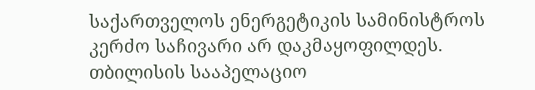საქართველოს ენერგეტიკის სამინისტროს კერძო საჩივარი არ დაკმაყოფილდეს.
თბილისის სააპელაციო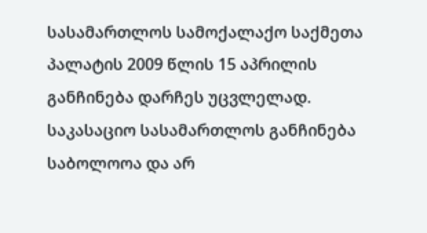სასამართლოს სამოქალაქო საქმეთა პალატის 2009 წლის 15 აპრილის განჩინება დარჩეს უცვლელად.
საკასაციო სასამართლოს განჩინება საბოლოოა და არ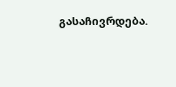გასაჩივრდება.